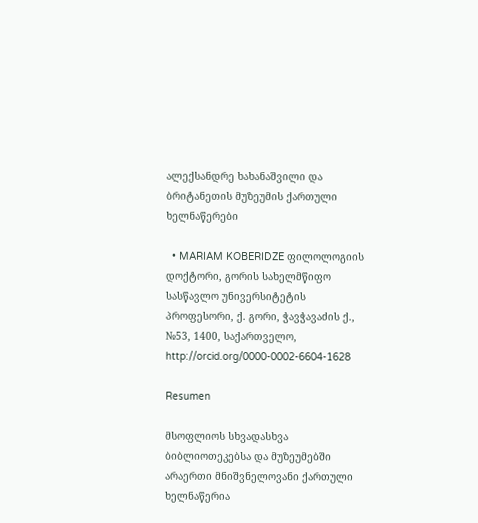ალექსანდრე ხახანაშვილი და ბრიტანეთის მუზეუმის ქართული ხელნაწერები

  • MARIAM KOBERIDZE ფილოლოგიის დოქტორი, გორის სახელმწიფო სასწავლო უნივერსიტეტის პროფესორი, ქ. გორი, ჭავჭავაძის ქ., №53, 1400, საქართველო, http://orcid.org/0000-0002-6604-1628

Resumen

მსოფლიოს სხვადასხვა  ბიბლიოთეკებსა და მუზეუმებში  არაერთი მნიშვნელოვანი ქართული ხელნაწერია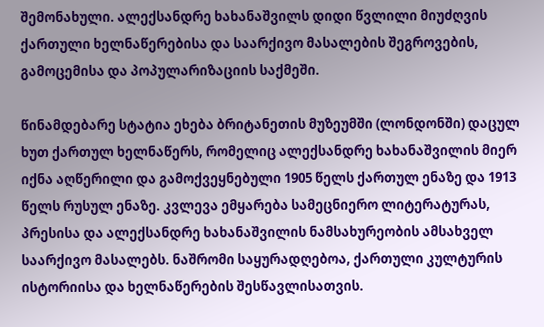შემონახული. ალექსანდრე ხახანაშვილს დიდი წვლილი მიუძღვის ქართული ხელნაწერებისა და საარქივო მასალების შეგროვების, გამოცემისა და პოპულარიზაციის საქმეში.

წინამდებარე სტატია ეხება ბრიტანეთის მუზეუმში (ლონდონში) დაცულ ხუთ ქართულ ხელნაწერს, რომელიც ალექსანდრე ხახანაშვილის მიერ იქნა აღწერილი და გამოქვეყნებული 1905 წელს ქართულ ენაზე და 1913 წელს რუსულ ენაზე. კვლევა ემყარება სამეცნიერო ლიტერატურას,   პრესისა და ალექსანდრე ხახანაშვილის ნამსახურეობის ამსახველ საარქივო მასალებს. ნაშრომი საყურადღებოა, ქართული კულტურის ისტორიისა და ხელნაწერების შესწავლისათვის.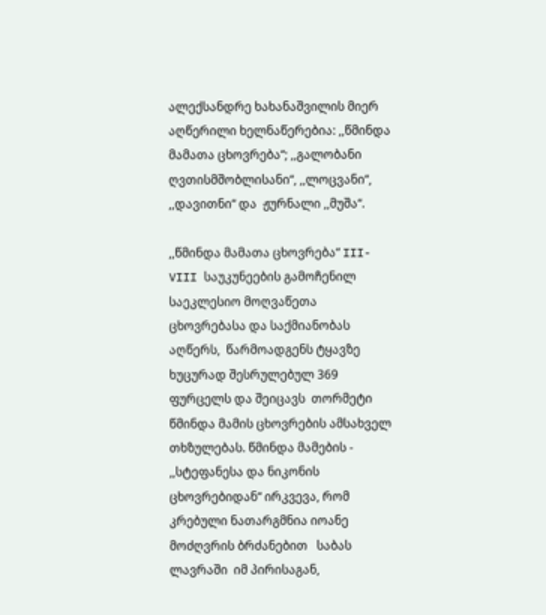ალექსანდრე ხახანაშვილის მიერ აღწერილი ხელნაწერებია: ,,წმინდა მამათა ცხოვრება“; ,,გალობანი ღვთისმშობლისანი“, ,,ლოცვანი“, ,,დავითნი“ და  ჟურნალი ,,მუშა“.

,,წმინდა მამათა ცხოვრება“ III-VIII საუკუნეების გამოჩენილ საეკლესიო მოღვაწეთა ცხოვრებასა და საქმიანობას აღწერს,  წარმოადგენს ტყავზე ხუცურად შესრულებულ 369 ფურცელს და შეიცავს  თორმეტი წმინდა მამის ცხოვრების ამსახველ თხზულებას. წმინდა მამების - ,,სტეფანესა და ნიკონის ცხოვრებიდან“ ირკვევა, რომ კრებული ნათარგმნია იოანე მოძღვრის ბრძანებით   საბას ლავრაში  იმ პირისაგან,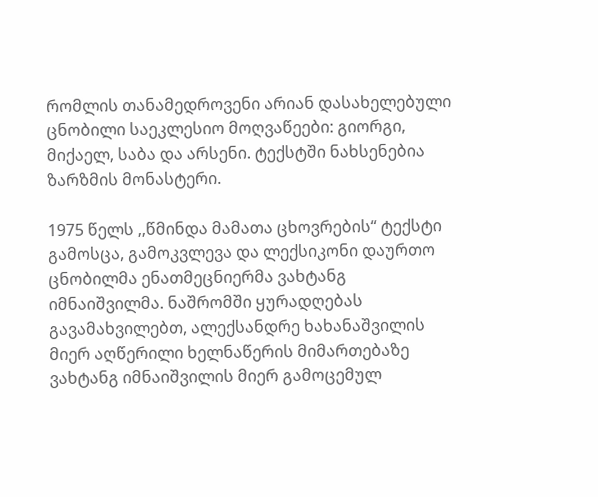რომლის თანამედროვენი არიან დასახელებული ცნობილი საეკლესიო მოღვაწეები: გიორგი, მიქაელ, საბა და არსენი. ტექსტში ნახსენებია ზარზმის მონასტერი.

1975 წელს ,,წმინდა მამათა ცხოვრების“ ტექსტი გამოსცა, გამოკვლევა და ლექსიკონი დაურთო ცნობილმა ენათმეცნიერმა ვახტანგ იმნაიშვილმა. ნაშრომში ყურადღებას გავამახვილებთ, ალექსანდრე ხახანაშვილის მიერ აღწერილი ხელნაწერის მიმართებაზე ვახტანგ იმნაიშვილის მიერ გამოცემულ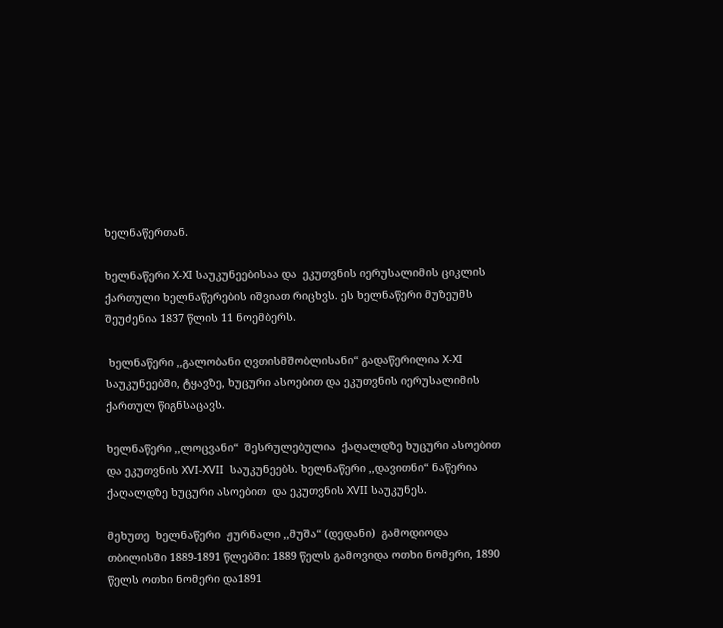ხელნაწერთან.

ხელნაწერი X-XI საუკუნეებისაა და  ეკუთვნის იერუსალიმის ციკლის ქართული ხელნაწერების იშვიათ რიცხვს. ეს ხელნაწერი მუზეუმს შეუძენია 1837 წლის 11 ნოემბერს.

 ხელნაწერი ,,გალობანი ღვთისმშობლისანი“ გადაწერილია X-XI საუკუნეებში, ტყავზე, ხუცური ასოებით და ეკუთვნის იერუსალიმის ქართულ წიგნსაცავს.

ხელნაწერი ,,ლოცვანი“  შესრულებულია  ქაღალდზე ხუცური ასოებით და ეკუთვნის XVI-XVII  საუკუნეებს. ხელნაწერი ,,დავითნი“ ნაწერია ქაღალდზე ხუცური ასოებით  და ეკუთვნის XVII საუკუნეს.

მეხუთე  ხელნაწერი  ჟურნალი ,,მუშა“ (დედანი)  გამოდიოდა თბილისში 1889-1891 წლებში: 1889 წელს გამოვიდა ოთხი ნომერი, 1890 წელს ოთხი ნომერი და1891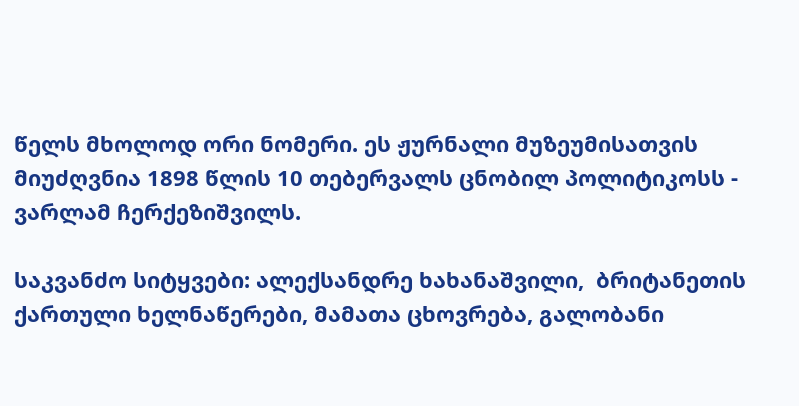წელს მხოლოდ ორი ნომერი. ეს ჟურნალი მუზეუმისათვის მიუძღვნია 1898 წლის 10 თებერვალს ცნობილ პოლიტიკოსს -  ვარლამ ჩერქეზიშვილს.

საკვანძო სიტყვები: ალექსანდრე ხახანაშვილი,  ბრიტანეთის ქართული ხელნაწერები, მამათა ცხოვრება, გალობანი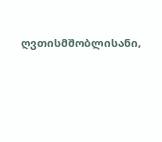ღვთისმშობლისანი,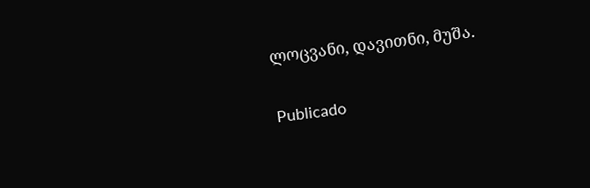ლოცვანი, დავითნი, მუშა.

Publicado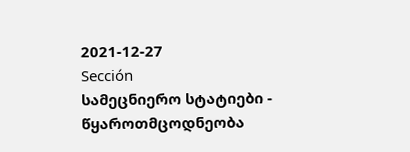2021-12-27
Sección
სამეცნიერო სტატიები - წყაროთმცოდნეობა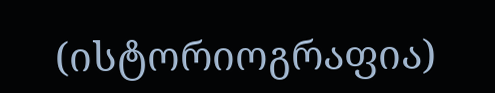(ისტორიოგრაფია)